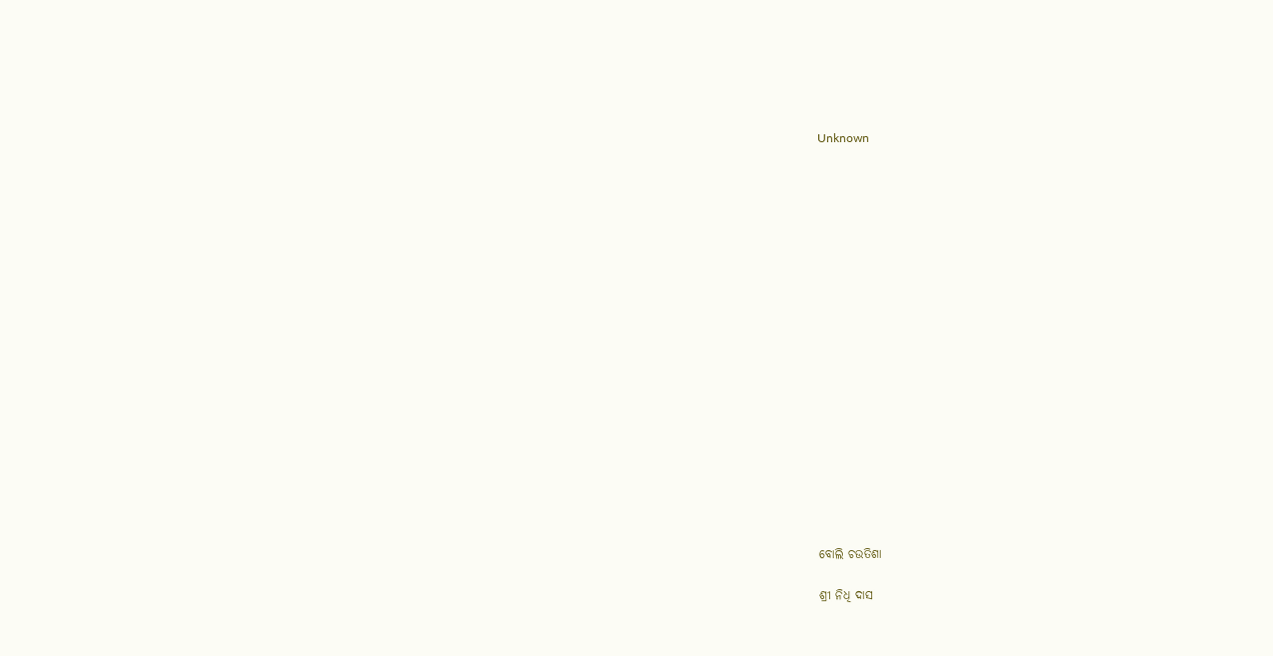Unknown



















ବୋଲି ଚଉତିଶା

ଶ୍ରୀ ନିଧି ଦାସ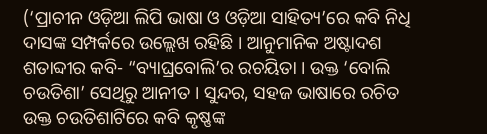(‘ପ୍ରାଚୀନ ଓଡ଼ିଆ ଲିପି ଭାଷା ଓ ଓଡ଼ିଆ ସାହିତ୍ୟ’ରେ କବି ନିଧି ଦାସଙ୍କ ସମ୍ପର୍କରେ ଉଲ୍ଲେଖ ରହିଛି । ଆନୁମାନିକ ଅଷ୍ଟାଦଶ ଶତାବ୍ଦୀର କବି- “ବ୍ୟାଘ୍ରବୋଲି’ର ରଚୟିତା । ଉକ୍ତ ‘ବୋଲି ଚଉତିଶା’ ସେଥିରୁ ଆନୀତ । ସୁନ୍ଦର, ସହଜ ଭାଷାରେ ରଚିତ ଉକ୍ତ ଚଉତିଶାଟିରେ କବି କୃଷ୍ଣଙ୍କ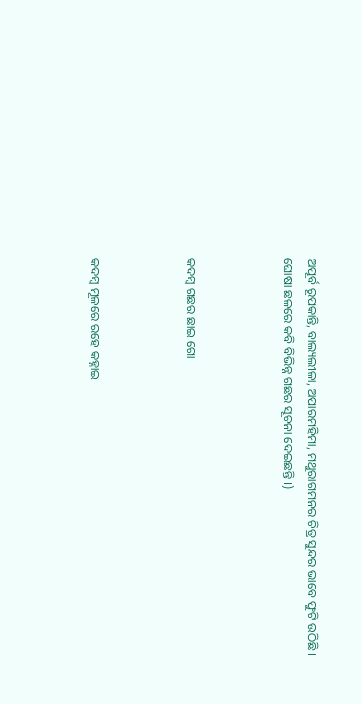ଅପୂର୍ବ ରୂପକାନ୍ତି, ବାଲ୍ୟଲୀଳା, ଅପାରମହିମା, ମଥୁରାଗମନର ଚିତ୍ର ସୁନ୍ଦର ଭାବେ ଫୁଟି ଉଠିଛି । ଘୋଷା ଛଳରେ କବି ବିଭିନ୍ନ ଗଛର ସୂଚନା ଦେଇଛନ୍ତି ।)



କଦମ୍ବ ଗଛର ଛାଇ ଗୋ



କଦମ୍ବ ମୂଳରେ ରହେ କହ୍ନାଇ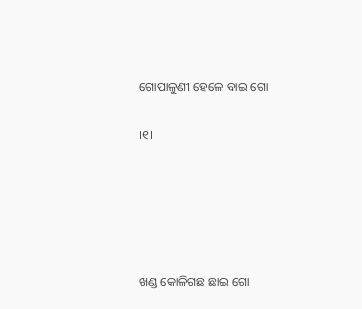ଗୋପାଳୁଣୀ ହେଳେ ବାଇ ଗୋ

।୧।





ଖଣ୍ଡ କୋଳିଗଛ ଛାଇ ଗୋ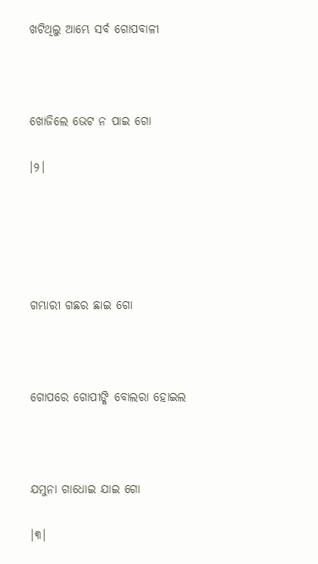ଖଟିଥିଲୁ ଆମ୍ଭେ ସର୍ବ ଗୋପବାଳୀ



ଖୋଜିଲେ ଭେଟ ନ ପାଇ ଗୋ

।୨।





ଗମ୍ଭାରୀ ଗଛର ଛାଇ ଗୋ



ଗୋପରେ ଗୋପୀଙ୍କି ବୋଲରା ହୋଇଲ



ଯମୁନା ଗାଧୋଇ ଯାଇ ଗୋ

।୩।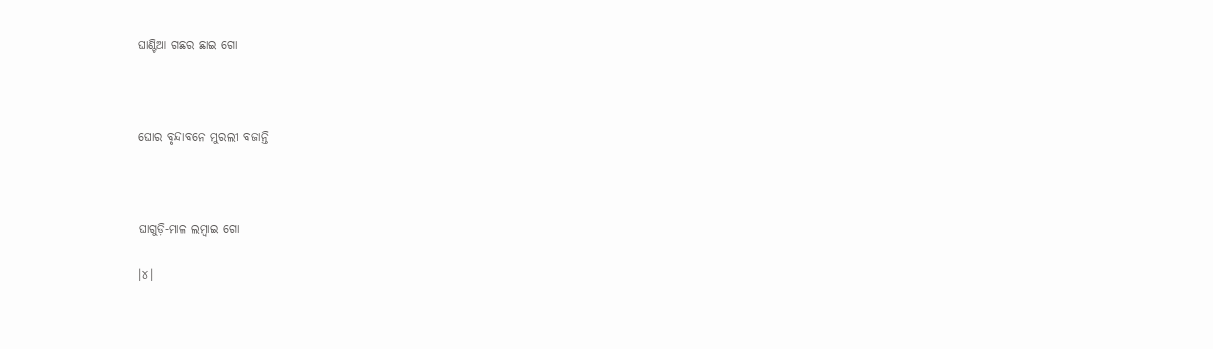ଘାଣ୍ଟିଆ ଗଛର ଛାଇ ଗୋ



ଘୋର ବୃନ୍ଦାବନେ ମୁରଲୀ ବଜାନ୍ତି



ଘାଗୁଡ଼ି-ମାଳ ଲମ୍ବାଇ ଗୋ

।୪।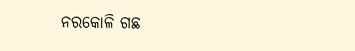ନରକୋଳି ଗଛ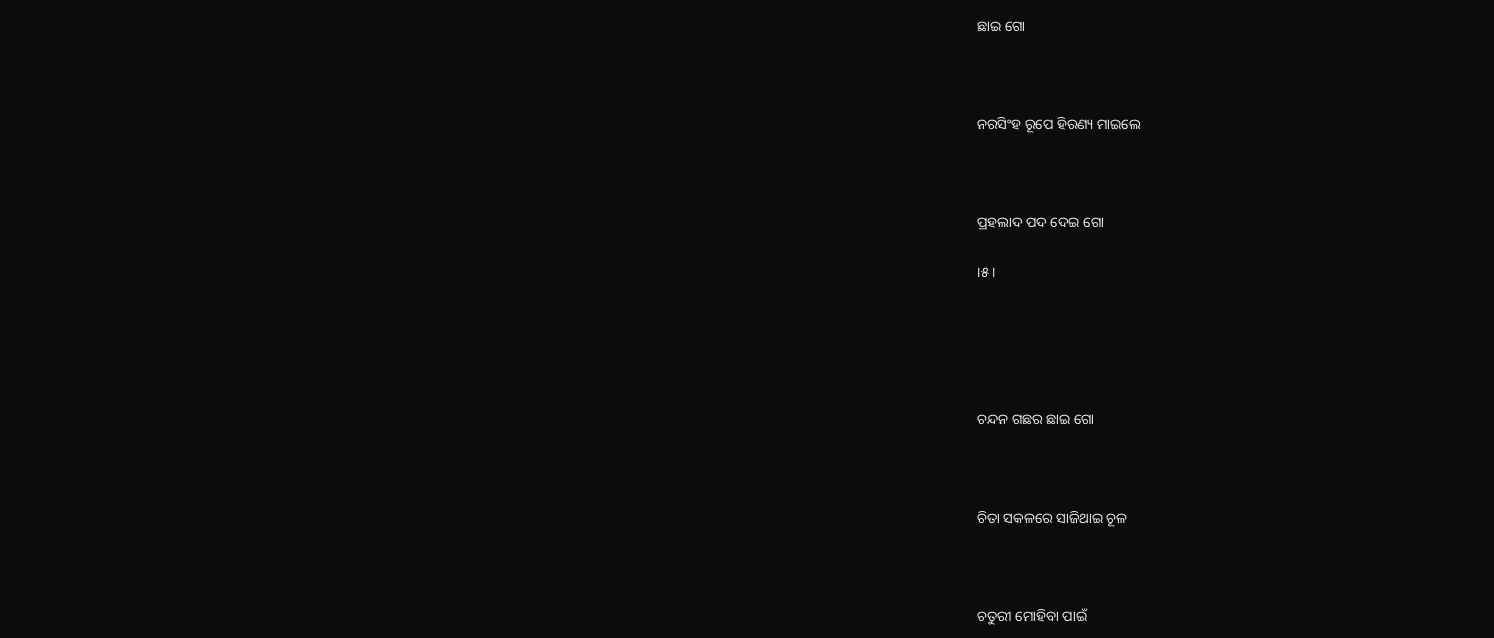ଛାଇ ଗୋ



ନରସିଂହ ରୂପେ ହିରଣ୍ୟ ମାଇଲେ



ପ୍ରହଲାଦ ପଦ ଦେଇ ଗୋ

।୫।





ଚନ୍ଦନ ଗଛର ଛାଇ ଗୋ



ଚିତା ସକଳରେ ସାଜିଥାଇ ଚୂଳ



ଚତୁରୀ ମୋହିବା ପାଇଁ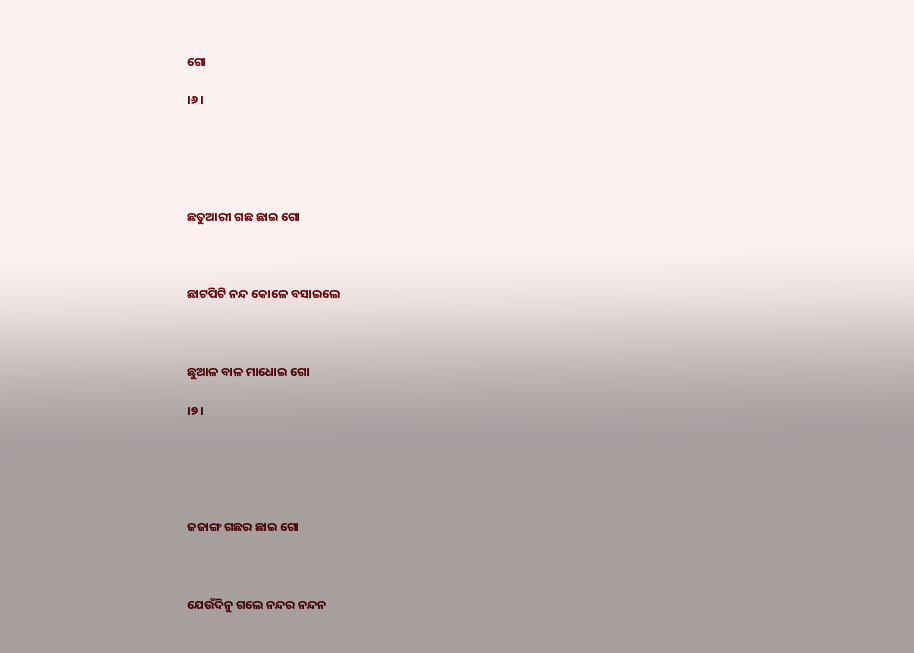ଗୋ

।୬।





ଛତୁଆରୀ ଗଛ ଛାଇ ଗୋ



ଛାଟପିଟି ନନ୍ଦ କୋଳେ ବସାଇଲେ



ଛୁଆଳ ବାଳ ମାଧୋଇ ଗୋ

।୭।





ଜଜାଙ୍ଗ ଗଛର ଛାଇ ଗୋ



ଯେଉଁଦିନୁ ଗଲେ ନନ୍ଦର ନନ୍ଦନ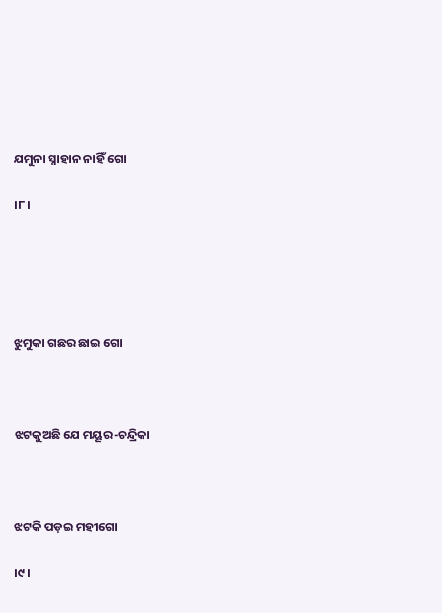ଯମୁନା ସ୍ନାହାନ ନାହିଁ ଗୋ

।୮।





ଝୁମୁକା ଗଛର ଛାଇ ଗୋ



ଝଟକୁଅଛି ଯେ ମୟୂର-ଚନ୍ଦ୍ରିକା



ଝଟକି ପଡ଼ଇ ମହୀଗୋ

।୯।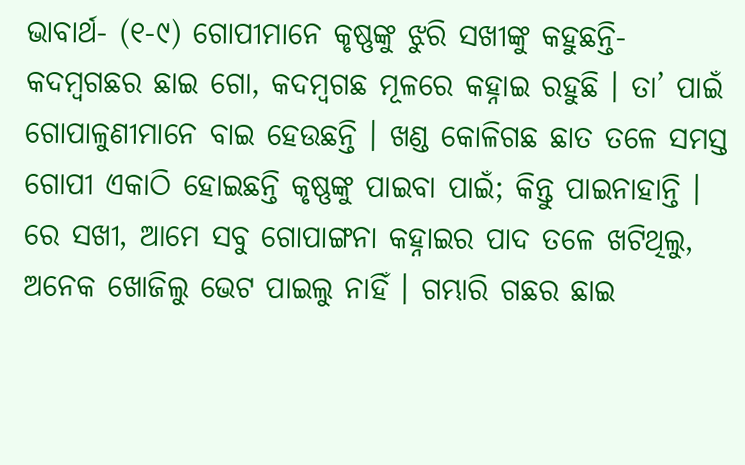ଭାବାର୍ଥ- (୧-୯) ଗୋପୀମାନେ କୃଷ୍ଣଙ୍କୁ ଝୁରି ସଖୀଙ୍କୁ କହୁଛନ୍ତି- କଦମ୍ବଗଛର ଛାଇ ଗୋ, କଦମ୍ବଗଛ ମୂଳରେ କହ୍ନାଇ ରହୁଛି । ତା’ ପାଇଁ ଗୋପାଳୁଣୀମାନେ ବାଇ ହେଉଛନ୍ତି । ଖଣ୍ଡ କୋଳିଗଛ ଛାତ ତଳେ ସମସ୍ତ ଗୋପୀ ଏକାଠି ହୋଇଛନ୍ତି କୃଷ୍ଣଙ୍କୁ ପାଇବା ପାଇଁ; କିନ୍ତୁ ପାଇନାହାନ୍ତି । ରେ ସଖୀ, ଆମେ ସବୁ ଗୋପାଙ୍ଗନା କହ୍ନାଇର ପାଦ ତଳେ ଖଟିଥିଲୁ, ଅନେକ ଖୋଜିଲୁ ଭେଟ ପାଇଲୁ ନାହିଁ । ଗମ୍ଭାରି ଗଛର ଛାଇ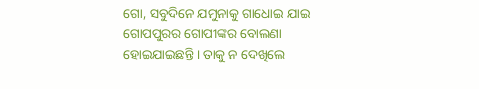ଗୋ, ସବୁଦିନେ ଯମୁନାକୁ ଗାଧୋଇ ଯାଇ ଗୋପପୁରର ଗୋପୀଙ୍କର ବୋଲଣା ହୋଇଯାଇଛନ୍ତି । ତାକୁ ନ ଦେଖିଲେ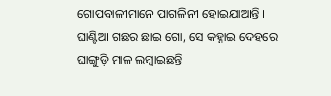ଗୋପବାଳୀମାନେ ପାଗଳିନୀ ହୋଇଯାଆନ୍ତି । ଘାଣ୍ଟିଆ ଗଛର ଛାଇ ଗୋ, ସେ କହ୍ନାଇ ଦେହରେ ଘାଙ୍ଗୁଡ଼ି ମାଳ ଲମ୍ବାଇଛନ୍ତି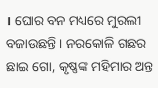। ଘୋର ବନ ମଧ୍ୟରେ ମୁରଲୀ ବଜାଉଛନ୍ତି । ନରକୋଳି ଗଛର ଛାଇ ଗୋ, କୃଷ୍ଣଙ୍କ ମହିମାର ଅନ୍ତ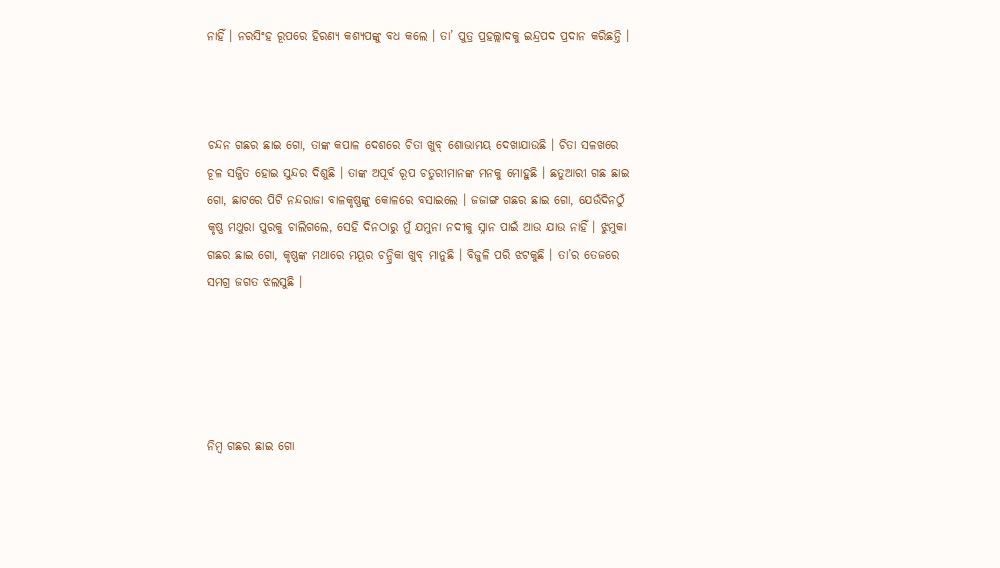ନାହିଁ । ନରସିଂହ ରୂପରେ ହିରଣ୍ୟ କଶ୍ୟପଙ୍କୁ ବଧ କଲେ । ତା’ ପୁତ୍ର ପ୍ରହଲ୍ଲାଦକୁ ଇନ୍ଦ୍ରପଦ ପ୍ରଦାନ କରିଛନ୍ତି ।



ଚନ୍ଦନ ଗଛର ଛାଇ ଗୋ, ତାଙ୍କ କପାଳ ଦେଶରେ ଚିତା ଖୁବ୍ ଶୋଭାମୟ ଦେଖାଯାଉଛି । ଚିତା ସଳଖରେ ଚୂଳ ସଜ୍ଜିତ ହୋଇ ସୁନ୍ଦର ଦିଶୁଛି । ତାଙ୍କ ଅପୂର୍ବ ରୂପ ଚତୁରୀମାନଙ୍କ ମନକୁ ମୋହୁଛି । ଛତୁଆରୀ ଗଛ ଛାଇ ଗୋ, ଛାଟରେ ପିଟି ନନ୍ଦରାଜା ବାଳକୃଷ୍ଣଙ୍କୁ କୋଳରେ ବସାଇଲେ । ଜଜାଙ୍ଗ ଗଛର ଛାଇ ଗୋ, ଯେଉଁଦିନଠୁଁ କୃଷ୍ଣ ମଥୁରା ପୁରକୁ ଚାଲିଗଲେ, ସେହି ଦିନଠାରୁ ମୁଁ ଯମୁନା ନଦୀକୁ ସ୍ନାନ ପାଇଁ ଆଉ ଯାଉ ନାହିଁ । ଝୁମୁକା ଗଛର ଛାଇ ଗୋ, କୃଷ୍ଣଙ୍କ ମଥାରେ ମୟୂର ଚନ୍ଦ୍ରିକା ଖୁବ୍ ମାନୁଛି । ବିଜୁଳି ପରି ଝଟକୁଛି । ତା’ର ତେଜରେ ସମଗ୍ର ଜଗତ ଝଲସୁଛି ।





ନିମ୍ବ ଗଛର ଛାଇ ଗୋ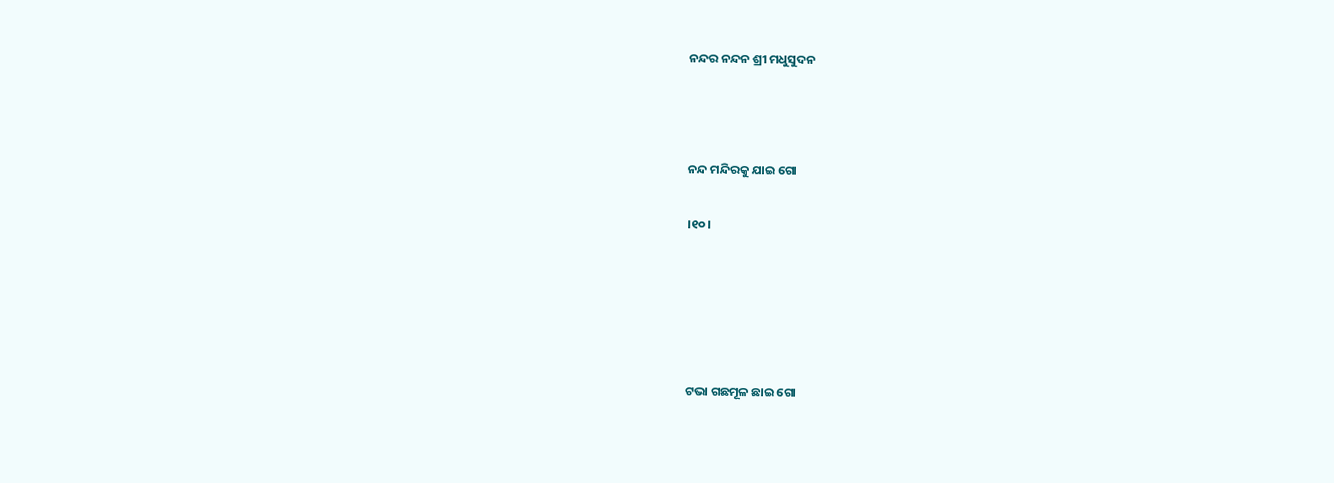ନନ୍ଦର ନନ୍ଦନ ଶ୍ରୀ ମଧୁସୁଦନ



ନନ୍ଦ ମନ୍ଦିରକୁ ଯାଇ ଗୋ

।୧୦।





ଟଭା ଗଛମୂଳ ଛାଇ ଗୋ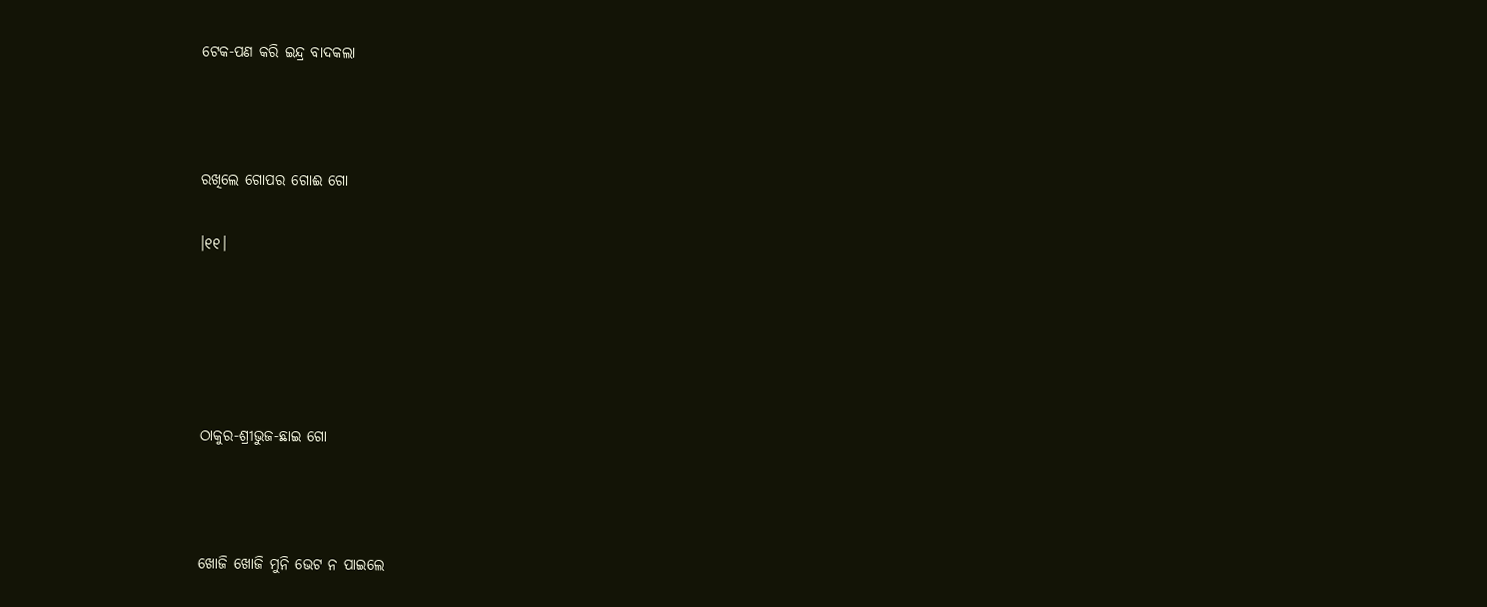ଟେକ-ପଣ କରି ଇନ୍ଦ୍ର ବାଦକଲା



ରଖିଲେ ଗୋପର ଗୋଈ ଗୋ

।୧୧।





ଠାକୁର-ଶ୍ରୀଭୁଜ-ଛାଇ ଗୋ



ଖୋଜି ଖୋଜି ମୁନି ଭେଟ ନ ପାଇଲେ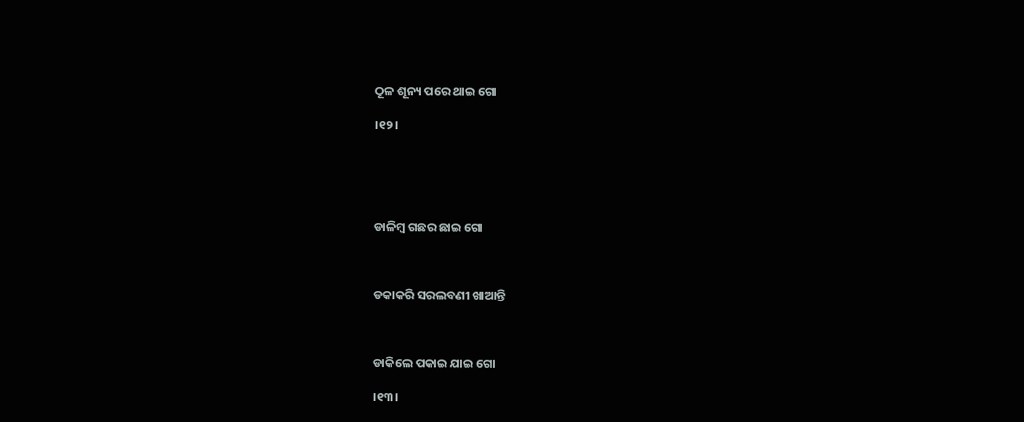ଠୂଳ ଶୂନ୍ୟ ପରେ ଥାଇ ଗୋ

।୧୨।





ଡାଳିମ୍ବ ଗଛର ଛାଇ ଗୋ



ଡକାକରି ସରଲବଣୀ ଖାଆନ୍ତି



ଡାକିଲେ ପକାଇ ଯାଇ ଗୋ

।୧୩।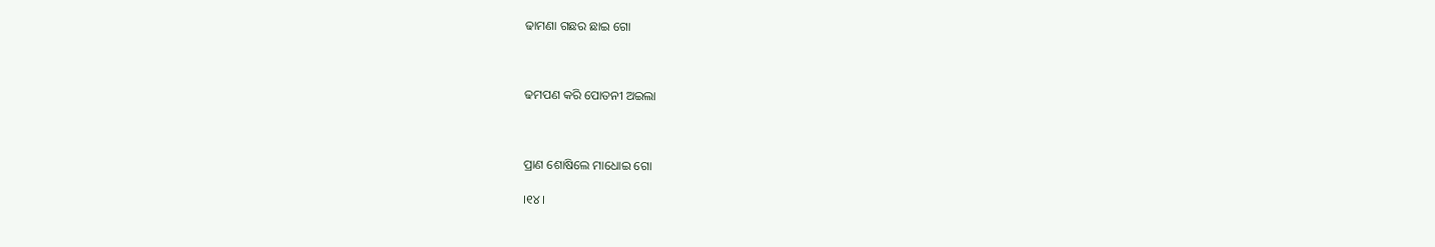ଢାମଣା ଗଛର ଛାଇ ଗୋ



ଢମପଣ କରି ପୋତନୀ ଅଇଲା



ପ୍ରାଣ ଶୋଷିଲେ ମାଧୋଇ ଗୋ

।୧୪।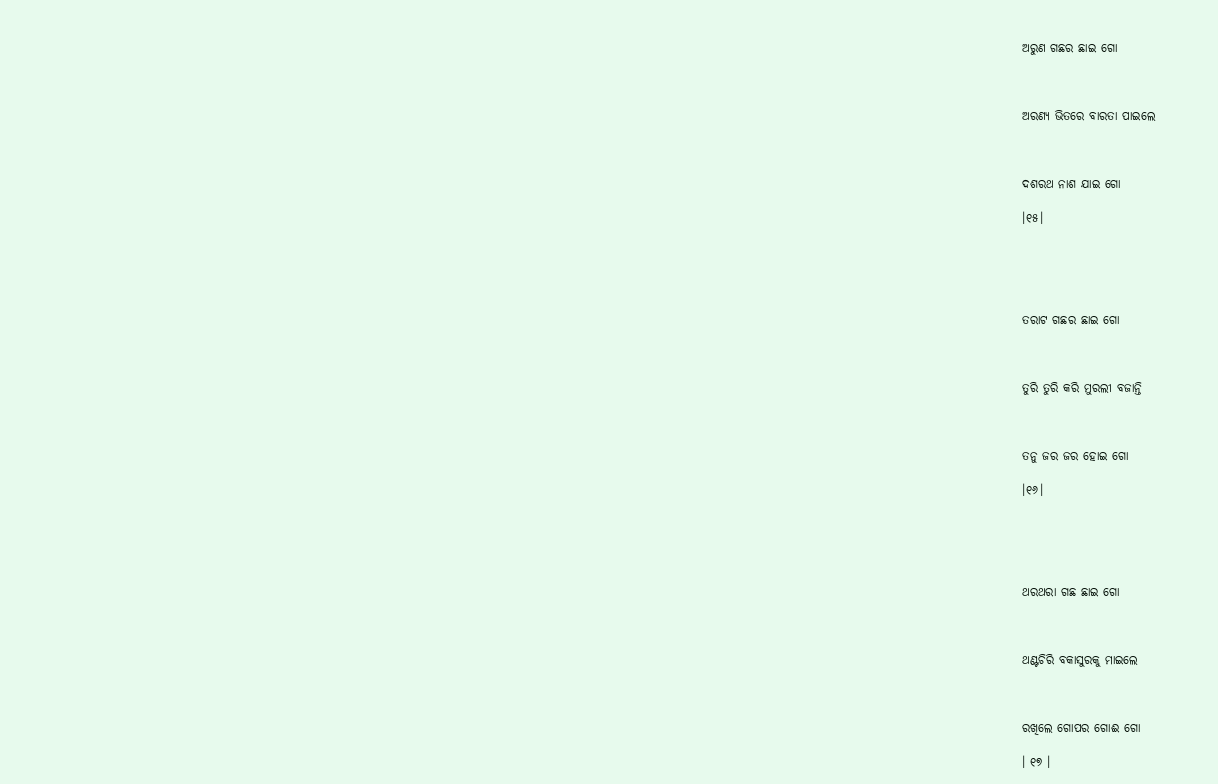ଅରୁଣ ଗଛର ଛାଇ ଗୋ



ଅରଣ୍ୟ ଭିତରେ ବାରତା ପାଇଲେ



ଦଶରଥ ନାଶ ଯାଇ ଗୋ

।୧୫।





ତରାଟ ଗଛର ଛାଇ ଗୋ



ତୁରି ତୁରି କରି ମୁରଲୀ ବଜାନ୍ତି



ତନୁ ଜର ଜର ହୋଇ ଗୋ

।୧୬।





ଥରଥରା ଗଛ ଛାଇ ଗୋ



ଥଣ୍ଟଚିରି ବକାସୁରକୁ ମାଇଲେ



ରଖିଲେ ଗୋପର ଗୋଈ ଗୋ

। ୧୭ ।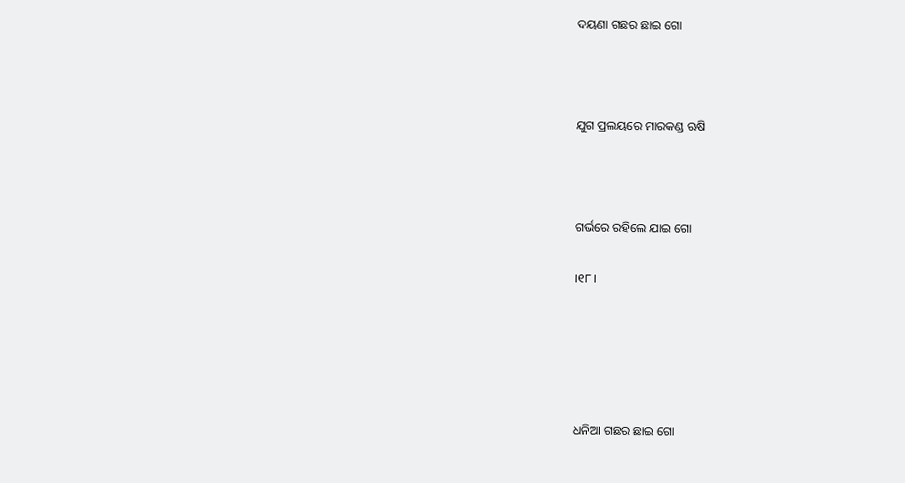ଦୟଣା ଗଛର ଛାଇ ଗୋ



ଯୁଗ ପ୍ରଲୟରେ ମାରକଣ୍ଡ ଋଷି



ଗର୍ଭରେ ରହିଲେ ଯାଇ ଗୋ

।୧୮।





ଧନିଆ ଗଛର ଛାଇ ଗୋ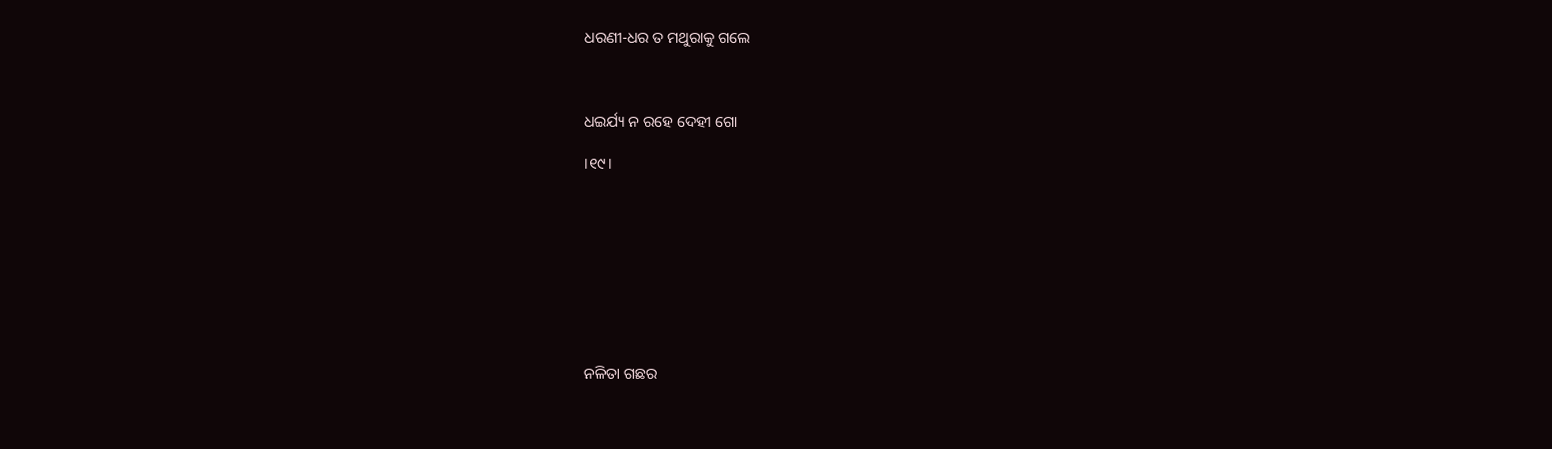ଧରଣୀ-ଧର ତ ମଥୁରାକୁ ଗଲେ



ଧଇର୍ଯ୍ୟ ନ ରହେ ଦେହୀ ଗୋ

।୧୯।









ନଳିତା ଗଛର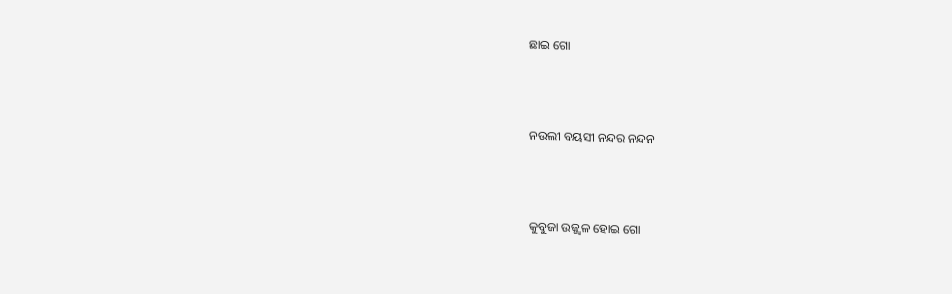ଛାଇ ଗୋ



ନଉଲୀ ବୟସୀ ନନ୍ଦର ନନ୍ଦନ



କୁବୁଜା ଉଜ୍ଜ୍ୱଳ ହୋଇ ଗୋ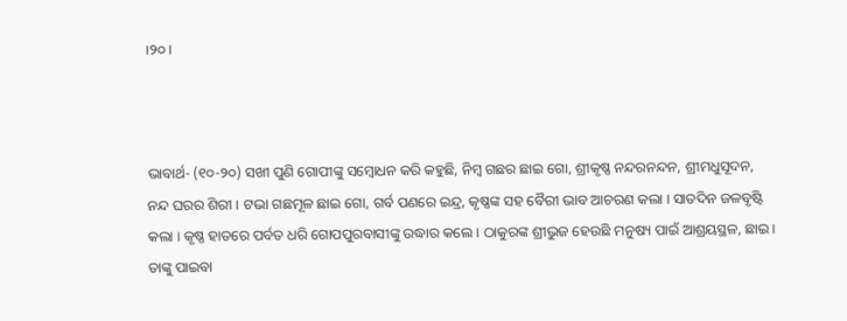।୨୦।



ଭାବାର୍ଥ- (୧୦-୨୦) ସଖୀ ପୁଣି ଗୋପୀଙ୍କୁ ସମ୍ବୋଧନ କରି କହୁଛି, ନିମ୍ବ ଗଛର ଛାଇ ଗୋ, ଶ୍ରୀକୃଷ୍ଣ ନନ୍ଦରନନ୍ଦନ, ଶ୍ରୀମଧୁସୂଦନ, ନନ୍ଦ ଘରର ଶିରୀ । ଟଭା ଗଛମୂଳ ଛାଇ ଗୋ, ଗର୍ବ ପଣରେ ଇନ୍ଦ୍ର, କୃଷ୍ଣଙ୍କ ସହ ବୈରୀ ଭାବ ଆଚରଣ କଲା । ସାତଦିନ ଜଳବୃଷ୍ଟି କଲା । କୃଷ୍ଣ ହାତରେ ପର୍ବତ ଧରି ଗୋପପୁରବାସୀଙ୍କୁ ଉଦ୍ଧାର କଲେ । ଠାକୁରଙ୍କ ଶ୍ରୀଭୁଜ ହେଉଛି ମନୁଷ୍ୟ ପାଇଁ ଆଶ୍ରୟସ୍ଥଳ, ଛାଇ । ତାଙ୍କୁ ପାଇବା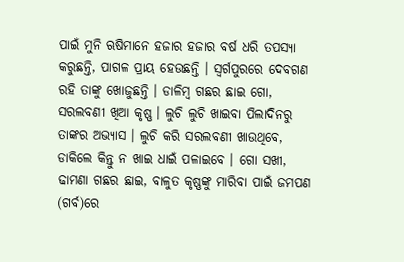ପାଇଁ ମୁନି ଋଷିମାନେ ହଜାର ହଜାର ବର୍ଷ ଧରି ତପସ୍ୟା କରୁଛନ୍ତି, ପାଗଳ ପ୍ରାୟ ହେଉଛନ୍ତି । ସ୍ଵର୍ଗପୁରରେ ଦେବଗଣ ରହି ତାଙ୍କୁ ଖୋଜୁଛନ୍ତି । ଡାଳିମ୍ବ ଗଛର ଛାଇ ଗୋ, ସରଲବଣୀ ଖିଆ କୃଷ୍ଣ । ଲୁଚି ଲୁଚି ଖାଇବା ପିଲାଦିନରୁ ତାଙ୍କର ଅଭ୍ୟାସ । ଲୁଚି କରି ସରଲବଣୀ ଖାଉଥିବେ, ଡାକିଲେ କିନ୍ତୁ ନ ଖାଇ ଧାଇଁ ପଳାଇବେ । ଗୋ ସଖୀ, ଢାମଣା ଗଛର ଛାଇ, ବାଳୁତ କୃଷ୍ଣଙ୍କୁ ମାରିବା ପାଇଁ ଜମପଣ (ଗର୍ବ)ରେ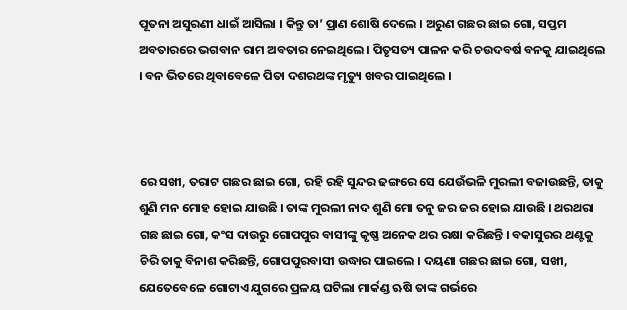ପୂତନା ଅସୁରଣୀ ଧାଇଁ ଆସିଲା । କିନ୍ତୁ ତା’ ପ୍ରାଣ ଶୋଷି ଦେଲେ । ଅରୁଣ ଗଛର ଛାଇ ଗୋ, ସପ୍ତମ ଅବତାରରେ ଭଗବାନ ରାମ ଅବତାର ନେଇଥିଲେ । ପିତୃସତ୍ୟ ପାଳନ କରି ଚଉଦବର୍ଷ ବନକୁ ଯାଇଥିଲେ । ବନ ଭିତରେ ଥିବାବେଳେ ପିତା ଦଶରଥଙ୍କ ମୃତ୍ୟୁ ଖବର ପାଇଥିଲେ ।



ରେ ସଖୀ, ତରାଟ ଗଛର ଛାଇ ଗୋ, ରହି ରହି ସୁନ୍ଦର ଢଙ୍ଗରେ ସେ ଯେଉଁଭଳି ମୁରଲୀ ବଜାଉଛନ୍ତି, ତାକୁ ଶୁଣି ମନ ମୋହ ହୋଇ ଯାଉଛି । ତାଙ୍କ ମୁରଲୀ ନାଦ ଶୁଣି ମୋ ତନୁ ଜର ଜର ହୋଇ ଯାଉଛି । ଥରଥରା ଗଛ ଛାଇ ଗୋ, କଂସ ଦାଉରୁ ଗୋପପୁର ବାସୀଙ୍କୁ କୃଷ୍ଣ ଅନେକ ଥର ରକ୍ଷା କରିଛନ୍ତି । ବକାସୁରର ଥଣ୍ଟକୁ ଚିରି ତାକୁ ବିନାଶ କରିଛନ୍ତି, ଗୋପପୁରବାସୀ ଉଦ୍ଧାର ପାଇଲେ । ଦୟଣା ଗଛର ଛାଇ ଗୋ, ସଖୀ, ଯେତେବେଳେ ଗୋଟାଏ ଯୁଗରେ ପ୍ରଳୟ ଘଟିଲା ମାର୍କଣ୍ଡ ଋଷି ତାଙ୍କ ଗର୍ଭରେ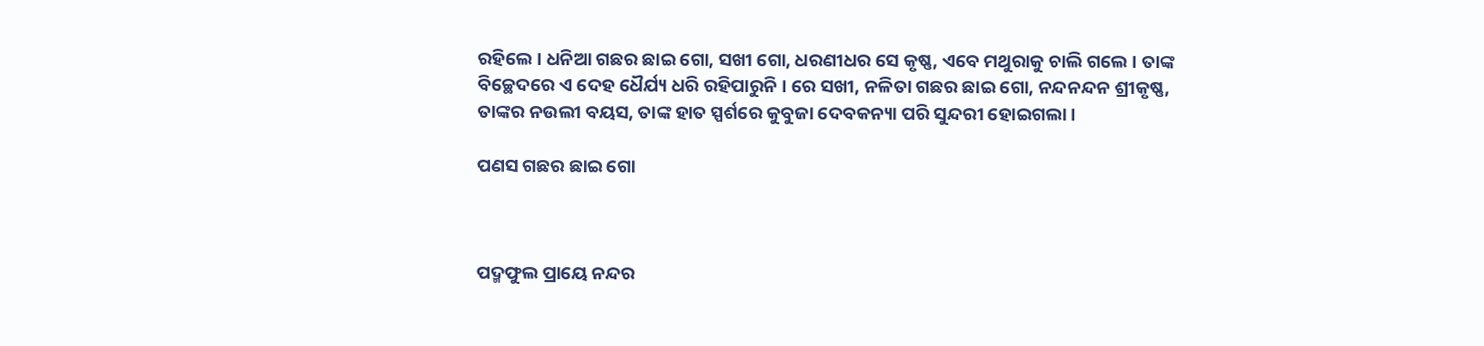ରହିଲେ । ଧନିଆ ଗଛର ଛାଇ ଗୋ, ସଖୀ ଗୋ, ଧରଣୀଧର ସେ କୃଷ୍ଣ, ଏବେ ମଥୁରାକୁ ଚାଲି ଗଲେ । ତାଙ୍କ ବିଚ୍ଛେଦରେ ଏ ଦେହ ଧୈର୍ଯ୍ୟ ଧରି ରହିପାରୁନି । ରେ ସଖୀ, ନଳିତା ଗଛର ଛାଇ ଗୋ, ନନ୍ଦନନ୍ଦନ ଶ୍ରୀକୃଷ୍ଣ, ତାଙ୍କର ନଉଲୀ ବୟସ, ତାଙ୍କ ହାତ ସ୍ପର୍ଶରେ କୁବୁଜା ଦେବକନ୍ୟା ପରି ସୁନ୍ଦରୀ ହୋଇଗଲା ।

ପଣସ ଗଛର ଛାଇ ଗୋ



ପଦ୍ମଫୁଲ ପ୍ରାୟେ ନନ୍ଦର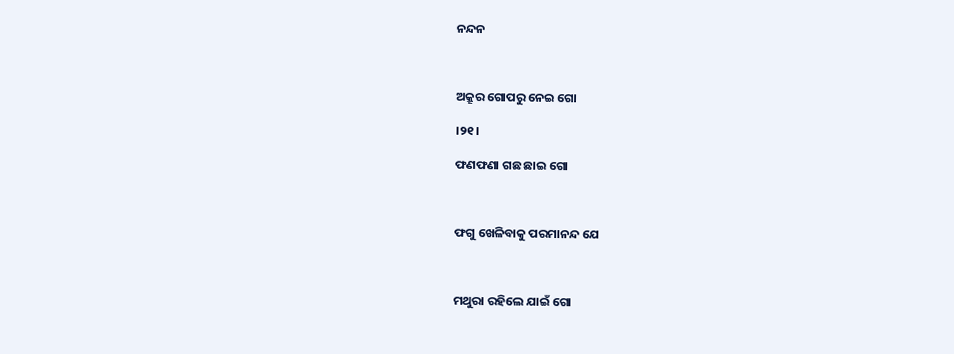ନନ୍ଦନ



ଅକ୍ରୂର ଗୋପରୁ ନେଇ ଗୋ

।୨୧।

ଫଣଫଣା ଗଛ ଛାଇ ଗୋ



ଫଗୁ ଖେଳିବାକୁ ପରମାନନ୍ଦ ଯେ



ମଥୁରା ରହିଲେ ଯାଇଁ ଗୋ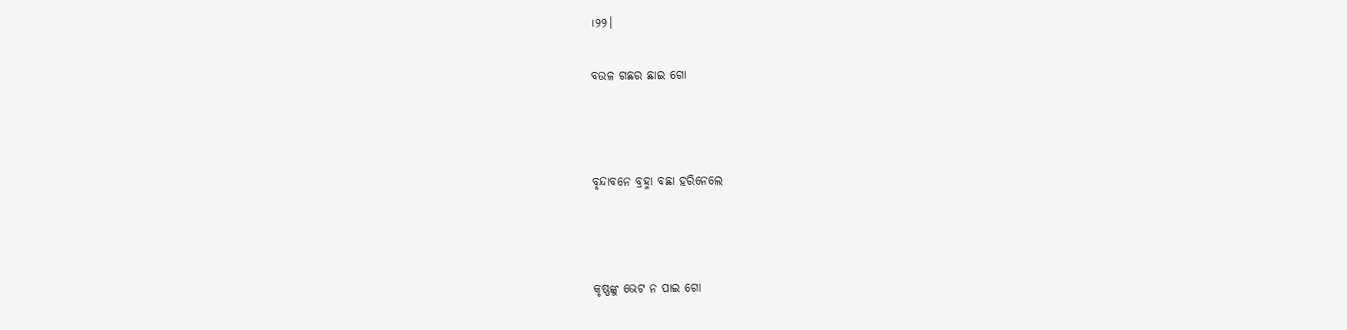।୨୨।

ବଉଳ ଗଛର ଛାଇ ଗୋ



ବୃନ୍ଦାବନେ ବ୍ରହ୍ମା ବଛା ହରିନେଲେ



କୃଷ୍ଣଙ୍କୁ ଭେଟ ନ ପାଇ ଗୋ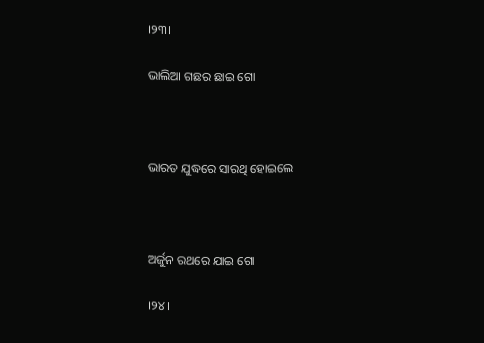।୨୩।

ଭାଲିଆ ଗଛର ଛାଇ ଗୋ



ଭାରତ ଯୁଦ୍ଧରେ ସାରଥି ହୋଇଲେ



ଅର୍ଜୁନ ରଥରେ ଯାଇ ଗୋ

।୨୪।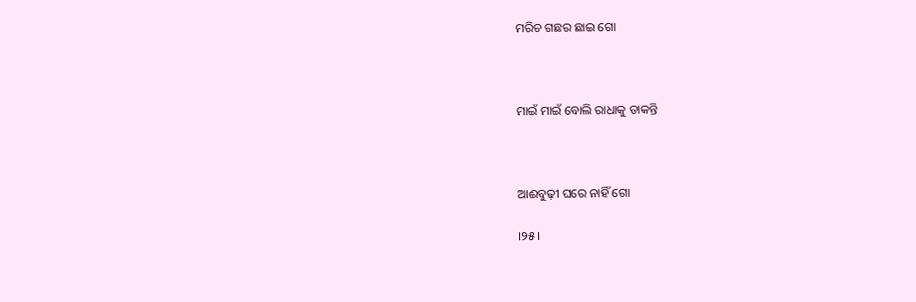ମରିଚ ଗଛର ଛାଇ ଗୋ



ମାଇଁ ମାଇଁ ବୋଲି ରାଧାକୁ ଡାକନ୍ତି



ଆଈବୁଢ଼ୀ ଘରେ ନାହିଁ ଗୋ

।୨୫।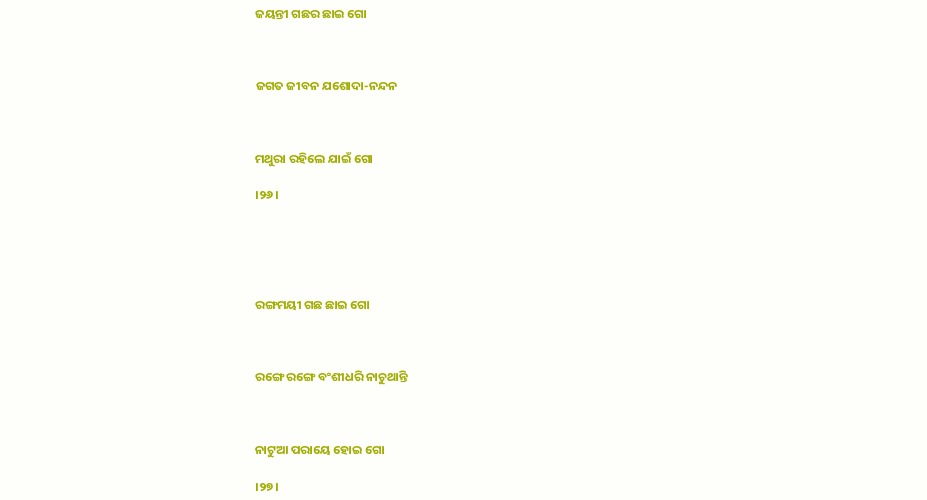ଜୟନ୍ତୀ ଗଛର ଛାଇ ଗୋ



ଜଗତ ଜୀବନ ଯଶୋଦା-ନନ୍ଦନ



ମଥୁରା ରହିଲେ ଯାଇଁ ଗୋ

।୨୬।





ରଙ୍ଗମୟୀ ଗଛ ଛାଇ ଗୋ



ରଙ୍ଗେ ରଙ୍ଗେ ବଂଶୀଧରି ନାଚୁଥାନ୍ତି



ନାଟୁଆ ପରାୟେ ହୋଇ ଗୋ

।୨୭।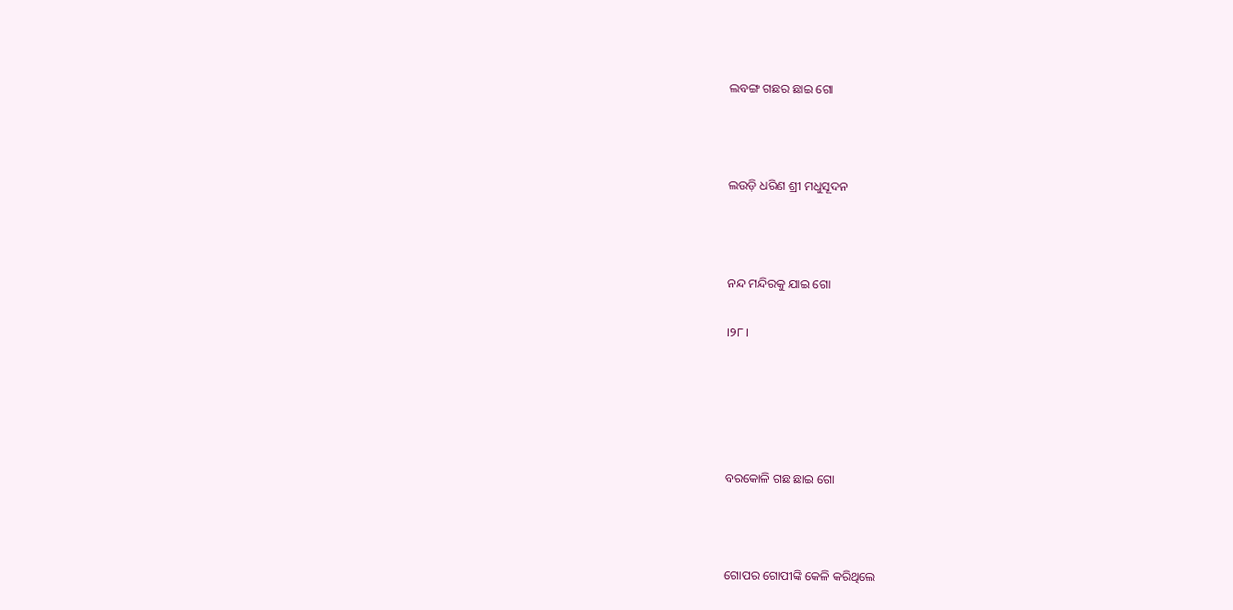ଲବଙ୍ଗ ଗଛର ଛାଇ ଗୋ



ଲଉଡ଼ି ଧରିଣ ଶ୍ରୀ ମଧୁସୂଦନ



ନନ୍ଦ ମନ୍ଦିରକୁ ଯାଇ ଗୋ

।୨୮।





ବରକୋଳି ଗଛ ଛାଇ ଗୋ



ଗୋପର ଗୋପୀଙ୍କି କେଳି କରିଥିଲେ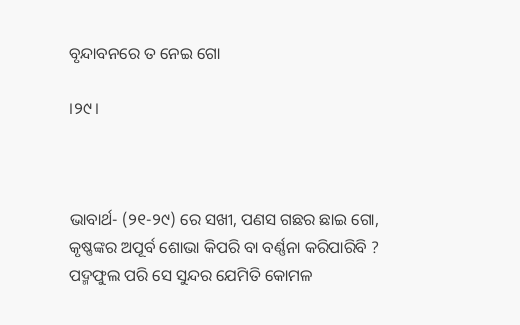ବୃନ୍ଦାବନରେ ତ ନେଇ ଗୋ

।୨୯।



ଭାବାର୍ଥ- (୨୧-୨୯) ରେ ସଖୀ, ପଣସ ଗଛର ଛାଇ ଗୋ, କୃଷ୍ଣଙ୍କର ଅପୂର୍ବ ଶୋଭା କିପରି ବା ବର୍ଣ୍ଣନା କରିପାରିବି ? ପଦ୍ମଫୁଲ ପରି ସେ ସୁନ୍ଦର ଯେମିତି କୋମଳ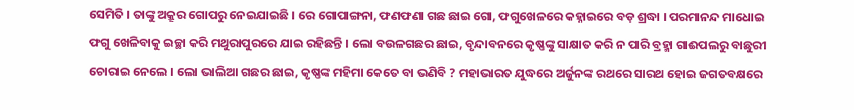ସେମିତି । ତାଙ୍କୁ ଅକ୍ରୂର ଗୋପରୁ ନେଇଯାଇଛି । ରେ ଗୋପାଙ୍ଗନା, ଫଣଫଣା ଗଛ ଛାଇ ଗୋ, ଫଗୁଖେଳରେ କହ୍ନାଇରେ ବଡ଼ ଶ୍ରଦ୍ଧା । ପରମାନନ୍ଦ ମାଧୋଇ ଫଗୁ ଖେଳିବାକୁ ଇଚ୍ଛା କରି ମଥୁରାପୁରରେ ଯାଇ ରହିଛନ୍ତି । ଲୋ ବଉଳଗଛର ଛାଇ, ବୃନ୍ଦାବନରେ କୃଷ୍ଣଙ୍କୁ ସାକ୍ଷାତ କରି ନ ପାରି ବ୍ରହ୍ମା ଗାଈପଲରୁ ବାଛୁରୀ ଚୋରାଇ ନେଲେ । ଲୋ ଭାଲିଆ ଗଛର ଛାଇ, କୃଷ୍ଣଙ୍କ ମହିମା କେତେ ବା ଭଣିବି ? ମହାଭାରତ ଯୁଦ୍ଧରେ ଅର୍ଜୁନଙ୍କ ରଥରେ ସାରଥ ହୋଇ ଜଗତବକ୍ଷରେ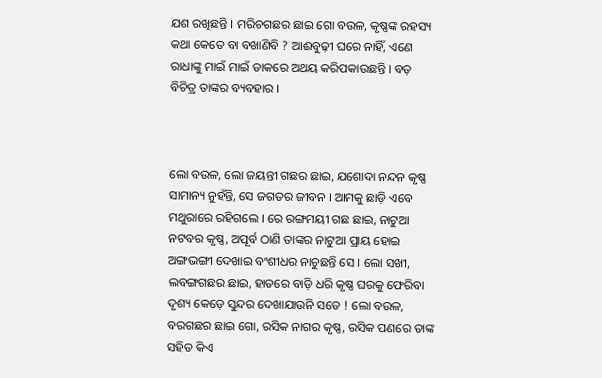ଯଶ ରଖିଛନ୍ତି । ମରିଚଗଛର ଛାଇ ଗୋ ବଉଳ, କୃଷ୍ଣଙ୍କ ରହସ୍ୟ କଥା କେତେ ବା ବଖାଣିବି ? ଆଈବୁଢ଼ୀ ଘରେ ନାହିଁ, ଏଣେ ରାଧାଙ୍କୁ ମାଇଁ ମାଇଁ ଡାକରେ ଅଥୟ କରିପକାଉଛନ୍ତି । ବଡ଼ ବିଚିତ୍ର ତାଙ୍କର ବ୍ୟବହାର ।



ଲୋ ବଉଳ, ଲୋ ଜୟନ୍ତୀ ଗଛର ଛାଇ, ଯଶୋଦା ନନ୍ଦନ କୃଷ୍ଣ ସାମାନ୍ୟ ନୁହଁନ୍ତି, ସେ ଜଗତର ଜୀବନ । ଆମକୁ ଛାଡ଼ି ଏବେ ମଥୁରାରେ ରହିଗଲେ । ରେ ରଙ୍ଗମୟୀ ଗଛ ଛାଇ, ନାଟୁଆ ନଟବର କୃଷ୍ଣ, ଅପୂର୍ବ ଠାଣି ତାଙ୍କର ନାଟୁଆ ପ୍ରାୟ ହୋଇ ଅଙ୍ଗଭଙ୍ଗୀ ଦେଖାଇ ବଂଶୀଧର ନାଚୁଛନ୍ତି ସେ । ଲୋ ସଖୀ, ଲବଙ୍ଗଗଛର ଛାଇ, ହାତରେ ବାଡ଼ି ଧରି କୃଷ୍ଣ ଘରକୁ ଫେରିବା ଦୃଶ୍ୟ କେଡ଼େ ସୁନ୍ଦର ଦେଖାଯାଉନି ସତେ ! ଲୋ ବଉଳ, ବରଗଛର ଛାଇ ଗୋ, ରସିକ ନାଗର କୃଷ୍ଣ, ରସିକ ପଣରେ ତାଙ୍କ ସହିତ କିଏ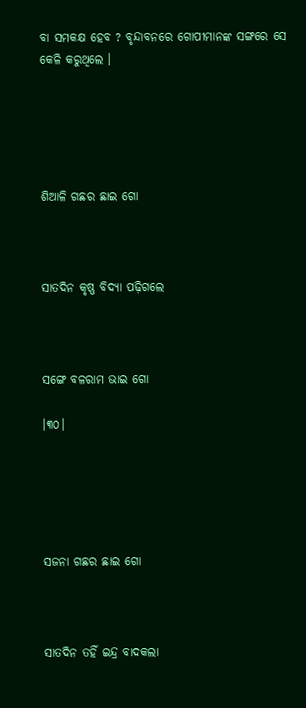ବା ସମକକ୍ଷ ହେବ ? ବୃନ୍ଦାବନରେ ଗୋପୀମାନଙ୍କ ସଙ୍ଗରେ ସେ କେଳି କରୁଥିଲେ ।





ଶିଆଳି ଗଛର ଛାଇ ଗୋ



ସାତଦିନ କୃଷ୍ଣ ବିଦ୍ୟା ପଢ଼ିଗଲେ



ସଙ୍ଗେ ବଳରାମ ଭାଇ ଗୋ

।୩୦।





ସଜନା ଗଛର ଛାଇ ଗୋ



ସାତଦିନ ତହିଁ ଇନ୍ଦ୍ର ବାଦକଲା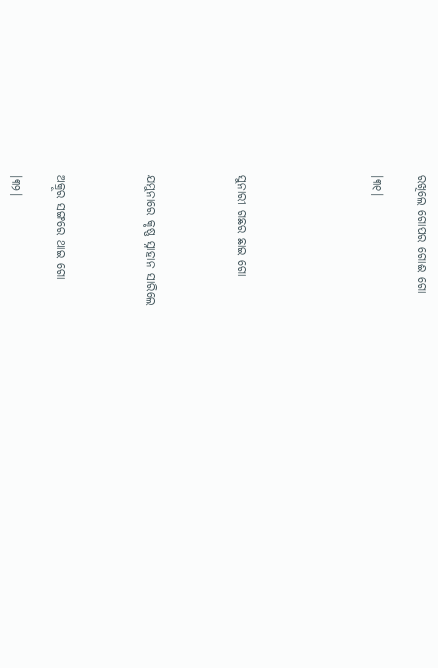ରଖିଲେ ଗୋପର ଗୋଈ ଗୋ

।୩୧।





ସୁନାରୀ ଗଛର ଛାଇ ଗୋ



ଯମୁନାରେ କୃଷ୍ଣ ସ୍ନାହାନ ସାରିଲେ



ଅକ୍ରୂର ସଙ୍ଗରେ ଥାଇ ଗୋ

।୩୨।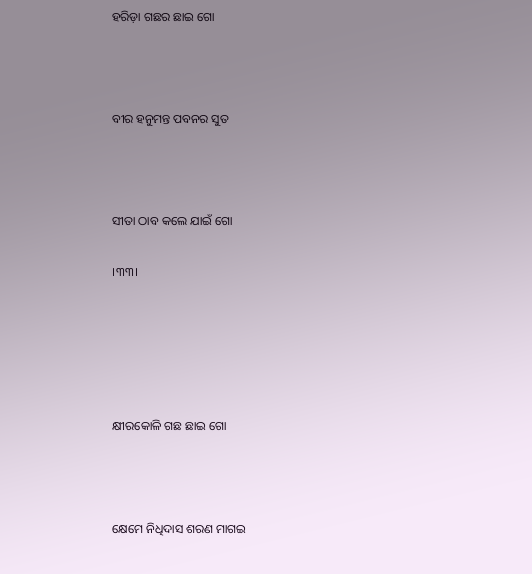ହରିଡ଼ା ଗଛର ଛାଇ ଗୋ



ବୀର ହନୁମନ୍ତ ପବନର ସୁତ



ସୀତା ଠାବ କଲେ ଯାଇଁ ଗୋ

।୩୩।





କ୍ଷୀରକୋଳି ଗଛ ଛାଇ ଗୋ



କ୍ଷେମେ ନିଧିଦାସ ଶରଣ ମାଗଇ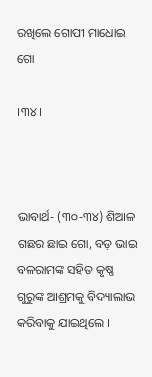ରଖିଲେ ଗୋପୀ ମାଧୋଇ ଗୋ

।୩୪।



ଭାବାର୍ଥ- (୩୦-୩୪) ଶିଆଳ ଗଛର ଛାଇ ଗୋ, ବଡ଼ ଭାଇ ବଳରାମଙ୍କ ସହିତ କୃଷ୍ଣ ଗୁରୁଙ୍କ ଆଶ୍ରମକୁ ବିଦ୍ୟାଲାଭ କରିବାକୁ ଯାଇଥିଲେ ।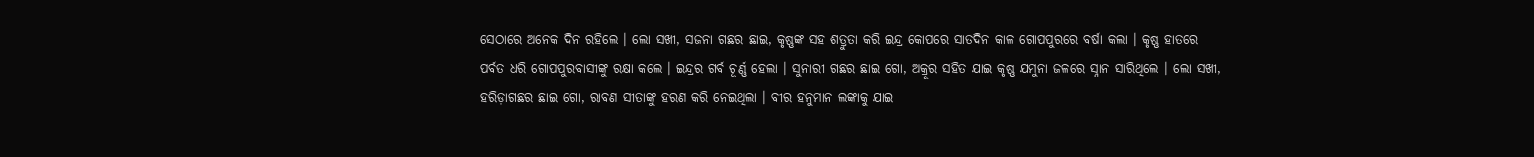ସେଠାରେ ଅନେକ ଦିନ ରହିଲେ । ଲୋ ସଖୀ, ସଜନା ଗଛର ଛାଇ, କୃଷ୍ଣଙ୍କ ସହ ଶତ୍ରୁତା କରି ଇନ୍ଦ୍ର କୋପରେ ସାତଦିନ କାଳ ଗୋପପୁରରେ ବର୍ଷା କଲା । କୃଷ୍ଣ ହାତରେ ପର୍ବତ ଧରି ଗୋପପୁରବାସୀଙ୍କୁ ରକ୍ଷା କଲେ । ଇନ୍ଦ୍ରର ଗର୍ବ ଚୂର୍ଣ୍ଣ ହେଲା । ସୁନାରୀ ଗଛର ଛାଇ ଗୋ, ଅକ୍ରୂର ସହିତ ଯାଇ କୃଷ୍ଣ ଯମୁନା ଜଳରେ ସ୍ନାନ ସାରିଥିଲେ । ଲୋ ସଖୀ, ହରିଡ଼ାଗଛର ଛାଇ ଗୋ, ରାବଣ ସୀତାଙ୍କୁ ହରଣ କରି ନେଇଥିଲା । ବୀର ହନୁମାନ ଲଙ୍କାକୁ ଯାଇ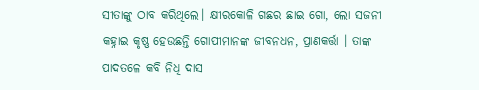ସୀତାଙ୍କୁ ଠାବ କରିଥିଲେ। କ୍ଷୀରକୋଳି ଗଛର ଛାଇ ଗୋ, ଲୋ ସଜନୀ କହ୍ନାଇ କୃଷ୍ଣ ହେଉଛନ୍ତି ଗୋପୀମାନଙ୍କ ଜୀବନଧନ, ପ୍ରାଣକର୍ତ୍ତା । ତାଙ୍କ ପାଦତଳେ କବି ନିଧି ଦାସ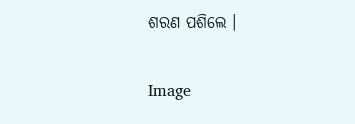ଶରଣ ପଶିଲେ ।

Image